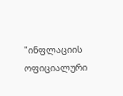"ინფლაციის ოფიციალური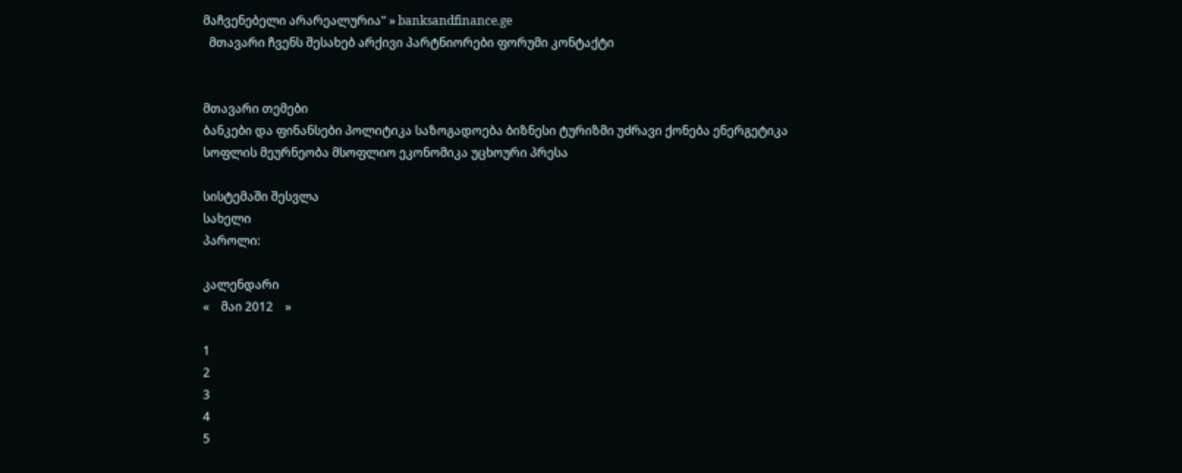მაჩვენებელი არარეალურია" » banksandfinance.ge
  მთავარი ჩვენს შესახებ არქივი პარტნიორები ფორუმი კონტაქტი


მთავარი თემები
ბანკები და ფინანსები პოლიტიკა საზოგადოება ბიზნესი ტურიზმი უძრავი ქონება ენერგეტიკა სოფლის მეურნეობა მსოფლიო ეკონომიკა უცხოური პრესა

სისტემაში შესვლა
სახელი
პაროლი:

კალენდარი
«    მაი 2012    »

1
2
3
4
5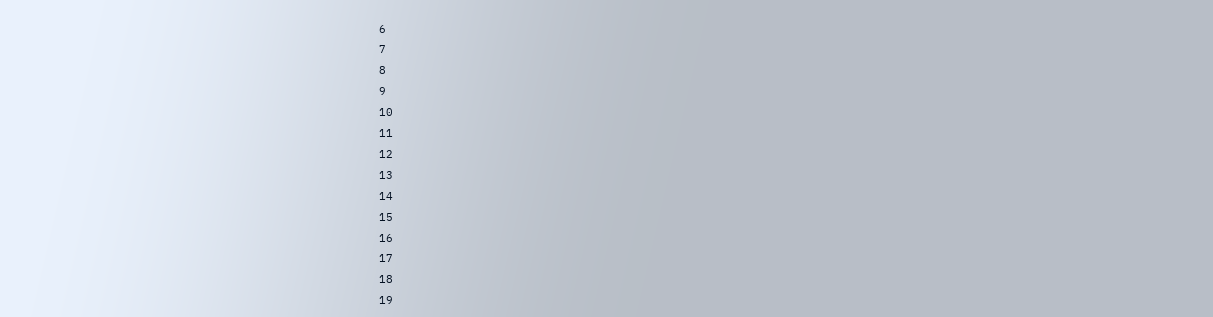6
7
8
9
10
11
12
13
14
15
16
17
18
19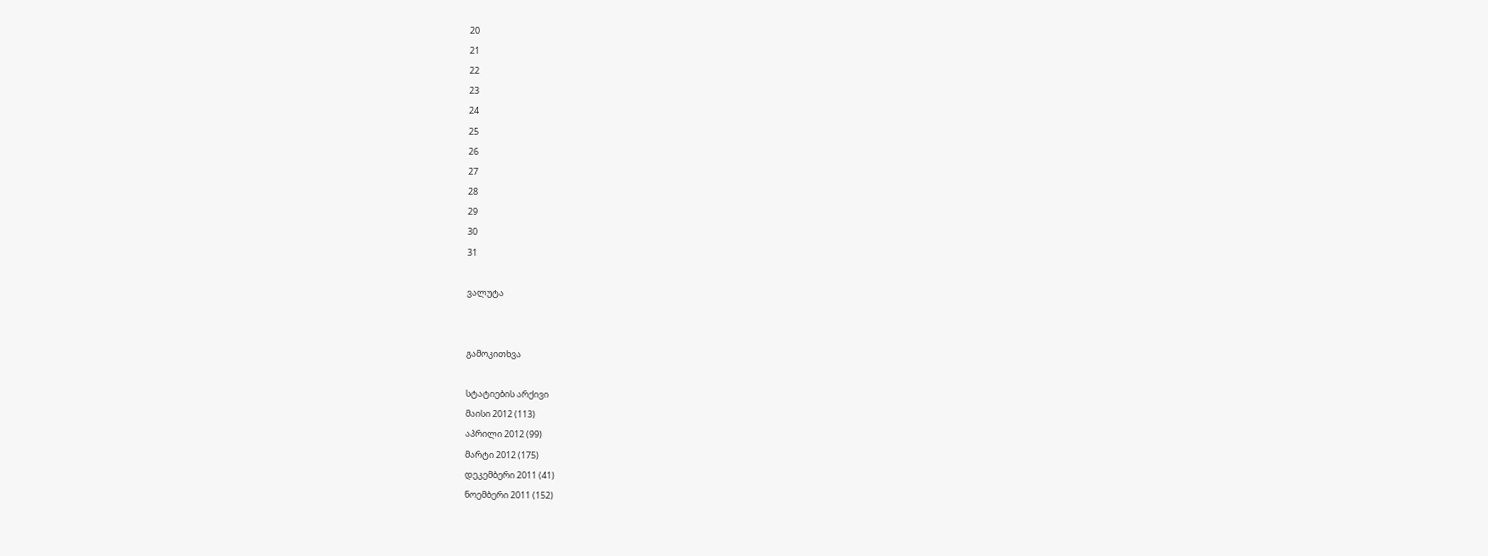20
21
22
23
24
25
26
27
28
29
30
31

ვალუტა


გამოკითხვა

სტატიების არქივი
მაისი 2012 (113)
აპრილი 2012 (99)
მარტი 2012 (175)
დეკემბერი 2011 (41)
ნოემბერი 2011 (152)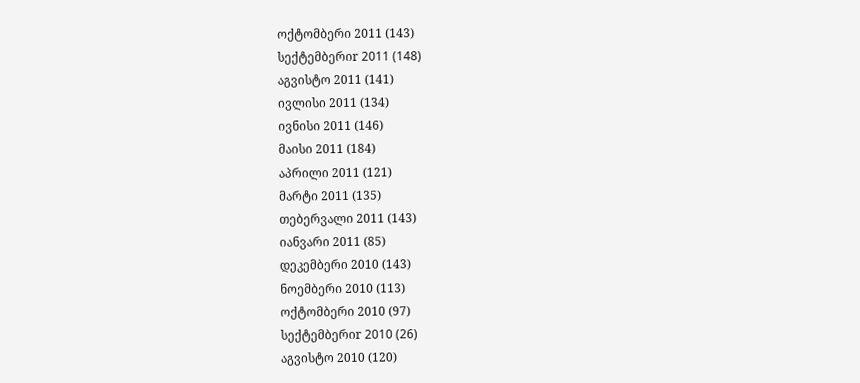ოქტომბერი 2011 (143)
სექტემბერიr 2011 (148)
აგვისტო 2011 (141)
ივლისი 2011 (134)
ივნისი 2011 (146)
მაისი 2011 (184)
აპრილი 2011 (121)
მარტი 2011 (135)
თებერვალი 2011 (143)
იანვარი 2011 (85)
დეკემბერი 2010 (143)
ნოემბერი 2010 (113)
ოქტომბერი 2010 (97)
სექტემბერიr 2010 (26)
აგვისტო 2010 (120)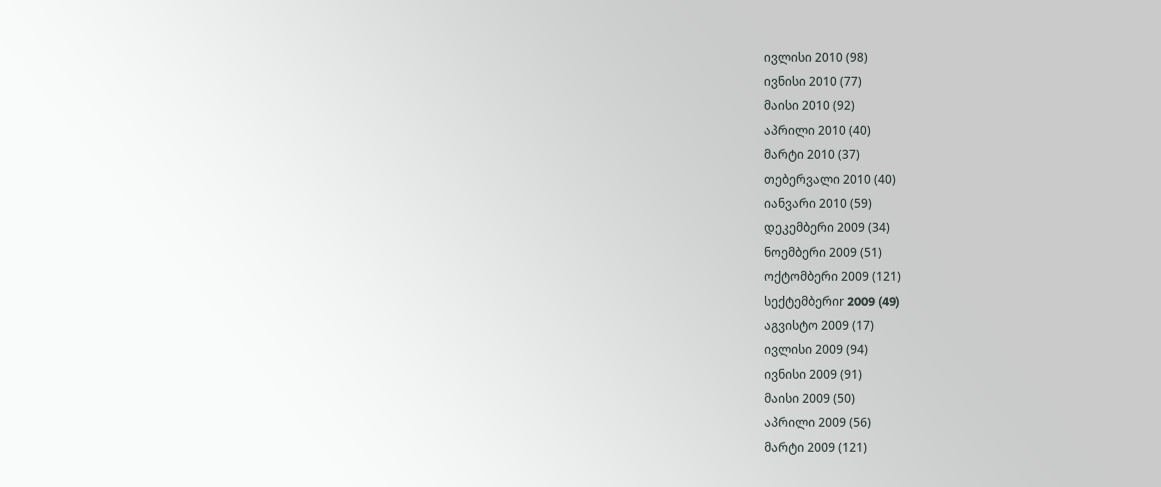ივლისი 2010 (98)
ივნისი 2010 (77)
მაისი 2010 (92)
აპრილი 2010 (40)
მარტი 2010 (37)
თებერვალი 2010 (40)
იანვარი 2010 (59)
დეკემბერი 2009 (34)
ნოემბერი 2009 (51)
ოქტომბერი 2009 (121)
სექტემბერიr 2009 (49)
აგვისტო 2009 (17)
ივლისი 2009 (94)
ივნისი 2009 (91)
მაისი 2009 (50)
აპრილი 2009 (56)
მარტი 2009 (121)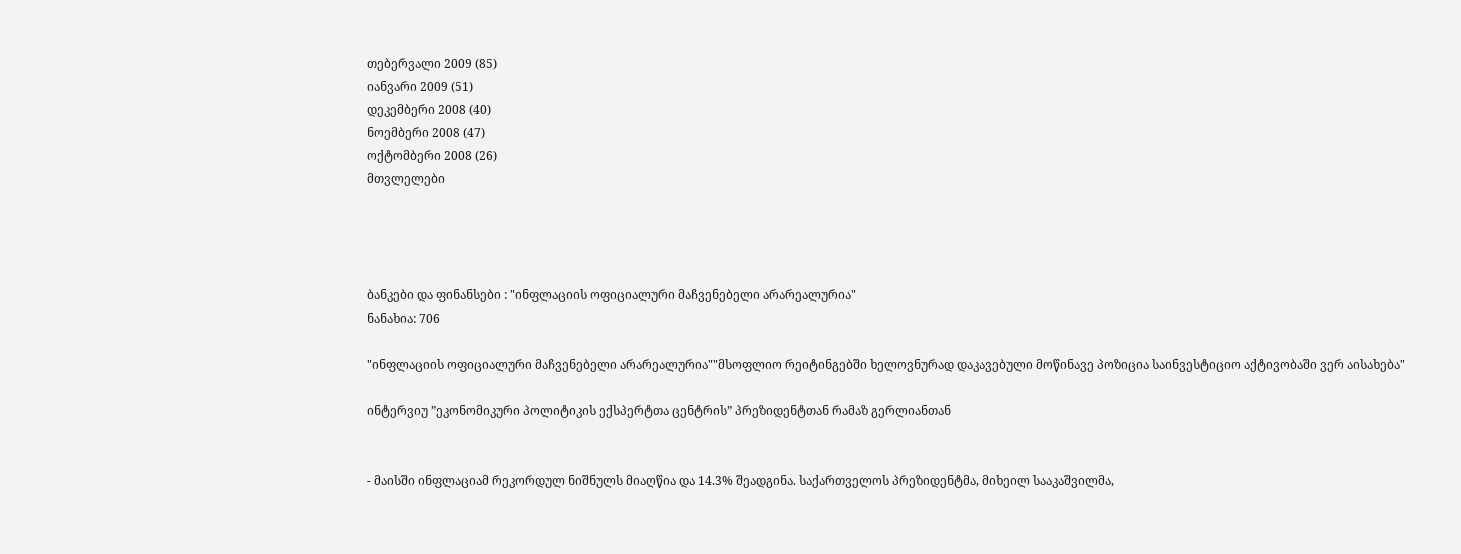თებერვალი 2009 (85)
იანვარი 2009 (51)
დეკემბერი 2008 (40)
ნოემბერი 2008 (47)
ოქტომბერი 2008 (26)
მთვლელები




ბანკები და ფინანსები : "ინფლაციის ოფიციალური მაჩვენებელი არარეალურია"
ნანახია: 706

"ინფლაციის ოფიციალური მაჩვენებელი არარეალურია""მსოფლიო რეიტინგებში ხელოვნურად დაკავებული მოწინავე პოზიცია საინვესტიციო აქტივობაში ვერ აისახება"

ინტერვიუ ”ეკონომიკური პოლიტიკის ექსპერტთა ცენტრის” პრეზიდენტთან რამაზ გერლიანთან


- მაისში ინფლაციამ რეკორდულ ნიშნულს მიაღწია და 14.3% შეადგინა. საქართველოს პრეზიდენტმა, მიხეილ სააკაშვილმა,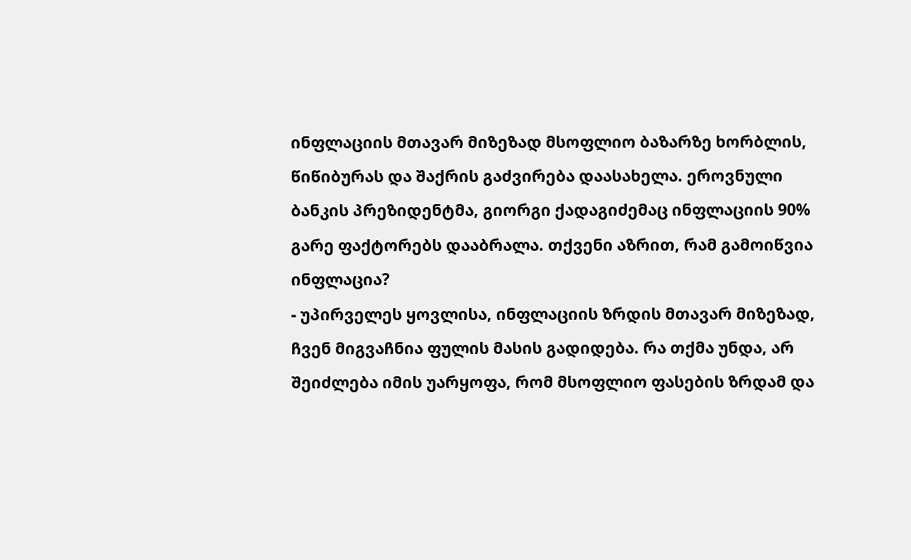ინფლაციის მთავარ მიზეზად მსოფლიო ბაზარზე ხორბლის, წიწიბურას და შაქრის გაძვირება დაასახელა. ეროვნული ბანკის პრეზიდენტმა, გიორგი ქადაგიძემაც ინფლაციის 90% გარე ფაქტორებს დააბრალა. თქვენი აზრით, რამ გამოიწვია ინფლაცია?
- უპირველეს ყოვლისა, ინფლაციის ზრდის მთავარ მიზეზად, ჩვენ მიგვაჩნია ფულის მასის გადიდება. რა თქმა უნდა, არ შეიძლება იმის უარყოფა, რომ მსოფლიო ფასების ზრდამ და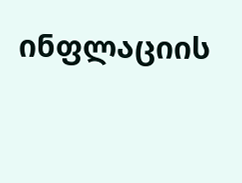ინფლაციის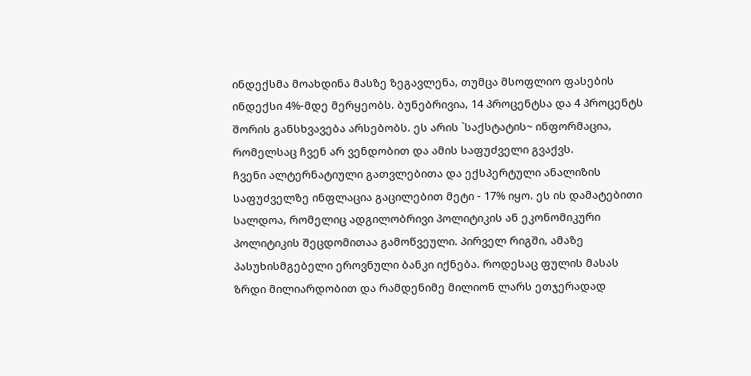ინდექსმა მოახდინა მასზე ზეგავლენა, თუმცა მსოფლიო ფასების ინდექსი 4%-მდე მერყეობს. ბუნებრივია, 14 პროცენტსა და 4 პროცენტს შორის განსხვავება არსებობს. ეს არის `საქსტატის~ ინფორმაცია, რომელსაც ჩვენ არ ვენდობით და ამის საფუძველი გვაქვს.
ჩვენი ალტერნატიული გათვლებითა და ექსპერტული ანალიზის საფუძველზე ინფლაცია გაცილებით მეტი - 17% იყო. ეს ის დამატებითი სალდოა, რომელიც ადგილობრივი პოლიტიკის ან ეკონომიკური პოლიტიკის შეცდომითაა გამოწვეული. პირველ რიგში, ამაზე პასუხისმგებელი ეროვნული ბანკი იქნება. როდესაც ფულის მასას ზრდი მილიარდობით და რამდენიმე მილიონ ლარს ეთჯერადად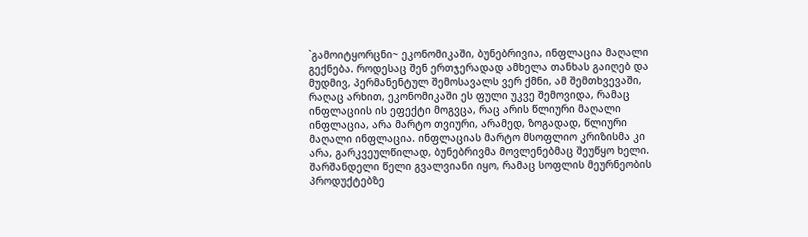`გამოიტყორცნი~ ეკონომიკაში, ბუნებრივია, ინფლაცია მაღალი გექნება. როდესაც შენ ერთჯერადად ამხელა თანხას გაიღებ და მუდმივ, პერმანენტულ შემოსავალს ვერ ქმნი, ამ შემთხვევაში, რაღაც არხით, ეკონომიკაში ეს ფული უკვე შემოვიდა, რამაც ინფლაციის ის ეფექტი მოგვცა, რაც არის წლიური მაღალი ინფლაცია, არა მარტო თვიური, არამედ, ზოგადად, წლიური მაღალი ინფლაცია. ინფლაციას მარტო მსოფლიო კრიზისმა კი არა, გარკვეულწილად, ბუნებრივმა მოვლენებმაც შეუწყო ხელი. შარშანდელი წელი გვალვიანი იყო, რამაც სოფლის მეურნეობის პროდუქტებზე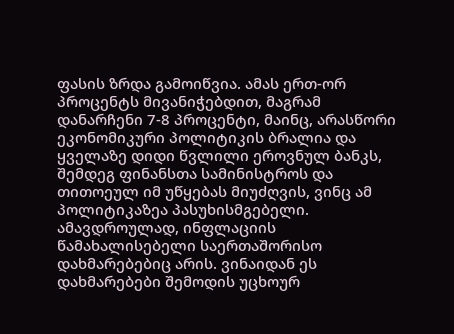ფასის ზრდა გამოიწვია. ამას ერთ-ორ პროცენტს მივანიჭებდით, მაგრამ დანარჩენი 7-8 პროცენტი, მაინც, არასწორი ეკონომიკური პოლიტიკის ბრალია და ყველაზე დიდი წვლილი ეროვნულ ბანკს, შემდეგ ფინანსთა სამინისტროს და თითოეულ იმ უწყებას მიუძღვის, ვინც ამ პოლიტიკაზეა პასუხისმგებელი. ამავდროულად, ინფლაციის წამახალისებელი საერთაშორისო დახმარებებიც არის. ვინაიდან ეს დახმარებები შემოდის უცხოურ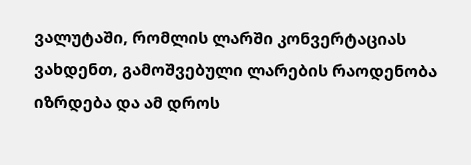ვალუტაში, რომლის ლარში კონვერტაციას ვახდენთ, გამოშვებული ლარების რაოდენობა იზრდება და ამ დროს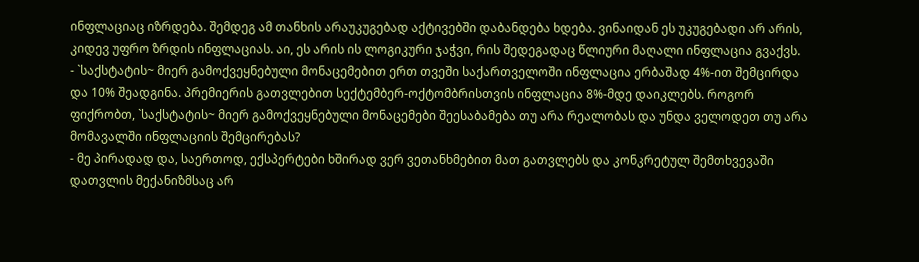ინფლაციაც იზრდება. შემდეგ ამ თანხის არაუკუგებად აქტივებში დაბანდება ხდება. ვინაიდან ეს უკუგებადი არ არის, კიდევ უფრო ზრდის ინფლაციას. აი, ეს არის ის ლოგიკური ჯაჭვი, რის შედეგადაც წლიური მაღალი ინფლაცია გვაქვს.
- `საქსტატის~ მიერ გამოქვეყნებული მონაცემებით ერთ თვეში საქართველოში ინფლაცია ერბაშად 4%-ით შემცირდა და 10% შეადგინა. პრემიერის გათვლებით სექტემბერ-ოქტომბრისთვის ინფლაცია 8%-მდე დაიკლებს. როგორ ფიქრობთ, `საქსტატის~ მიერ გამოქვეყნებული მონაცემები შეესაბამება თუ არა რეალობას და უნდა ველოდეთ თუ არა მომავალში ინფლაციის შემცირებას?
- მე პირადად და, საერთოდ, ექსპერტები ხშირად ვერ ვეთანხმებით მათ გათვლებს და კონკრეტულ შემთხვევაში დათვლის მექანიზმსაც არ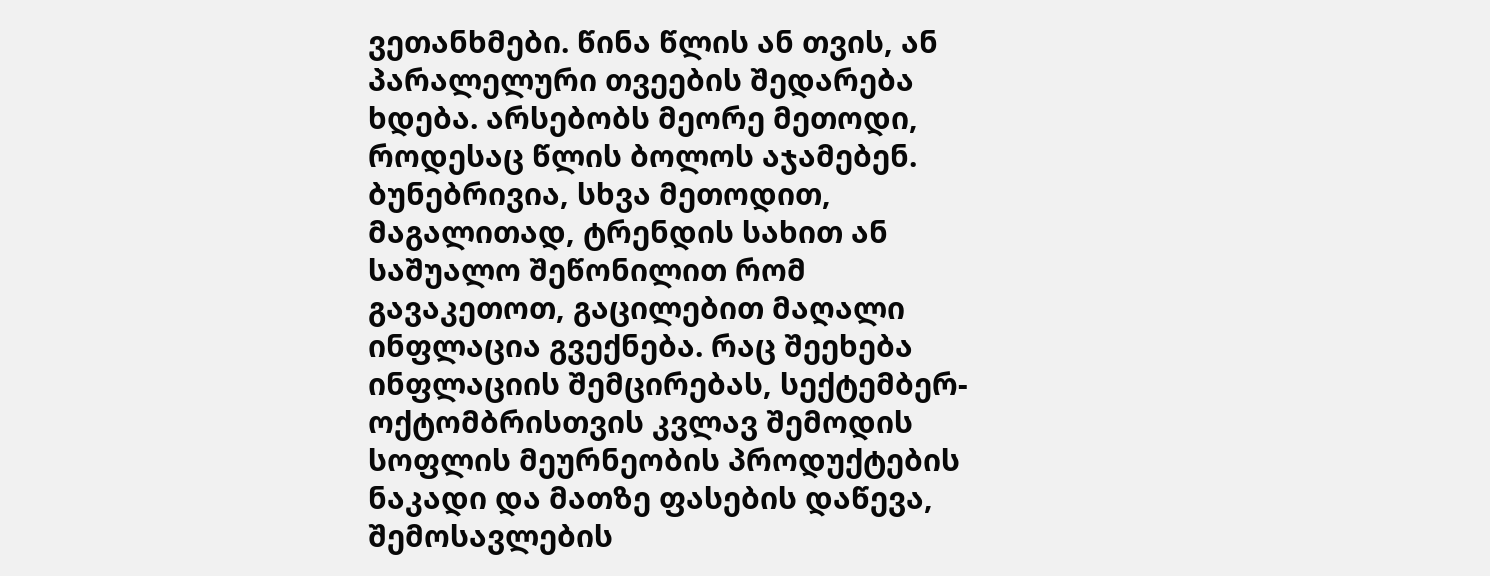ვეთანხმები. წინა წლის ან თვის, ან პარალელური თვეების შედარება ხდება. არსებობს მეორე მეთოდი, როდესაც წლის ბოლოს აჯამებენ. ბუნებრივია, სხვა მეთოდით, მაგალითად, ტრენდის სახით ან საშუალო შეწონილით რომ გავაკეთოთ, გაცილებით მაღალი ინფლაცია გვექნება. რაც შეეხება ინფლაციის შემცირებას, სექტემბერ-ოქტომბრისთვის კვლავ შემოდის სოფლის მეურნეობის პროდუქტების ნაკადი და მათზე ფასების დაწევა, შემოსავლების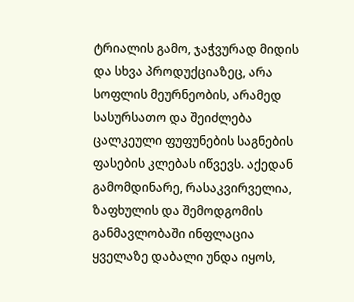ტრიალის გამო, ჯაჭვურად მიდის და სხვა პროდუქციაზეც, არა სოფლის მეურნეობის, არამედ სასურსათო და შეიძლება ცალკეული ფუფუნების საგნების ფასების კლებას იწვევს. აქედან გამომდინარე, რასაკვირველია, ზაფხულის და შემოდგომის განმავლობაში ინფლაცია ყველაზე დაბალი უნდა იყოს,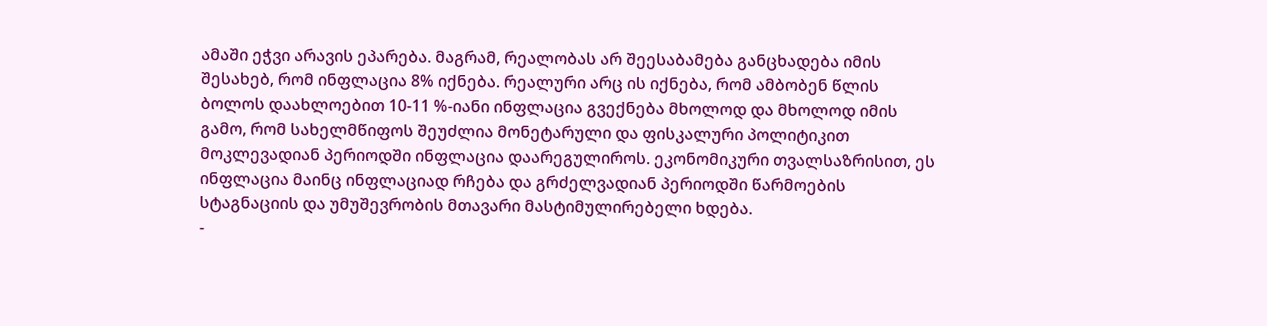ამაში ეჭვი არავის ეპარება. მაგრამ, რეალობას არ შეესაბამება განცხადება იმის შესახებ, რომ ინფლაცია 8% იქნება. რეალური არც ის იქნება, რომ ამბობენ წლის ბოლოს დაახლოებით 10-11 %-იანი ინფლაცია გვექნება მხოლოდ და მხოლოდ იმის გამო, რომ სახელმწიფოს შეუძლია მონეტარული და ფისკალური პოლიტიკით მოკლევადიან პერიოდში ინფლაცია დაარეგულიროს. ეკონომიკური თვალსაზრისით, ეს ინფლაცია მაინც ინფლაციად რჩება და გრძელვადიან პერიოდში წარმოების სტაგნაციის და უმუშევრობის მთავარი მასტიმულირებელი ხდება.
-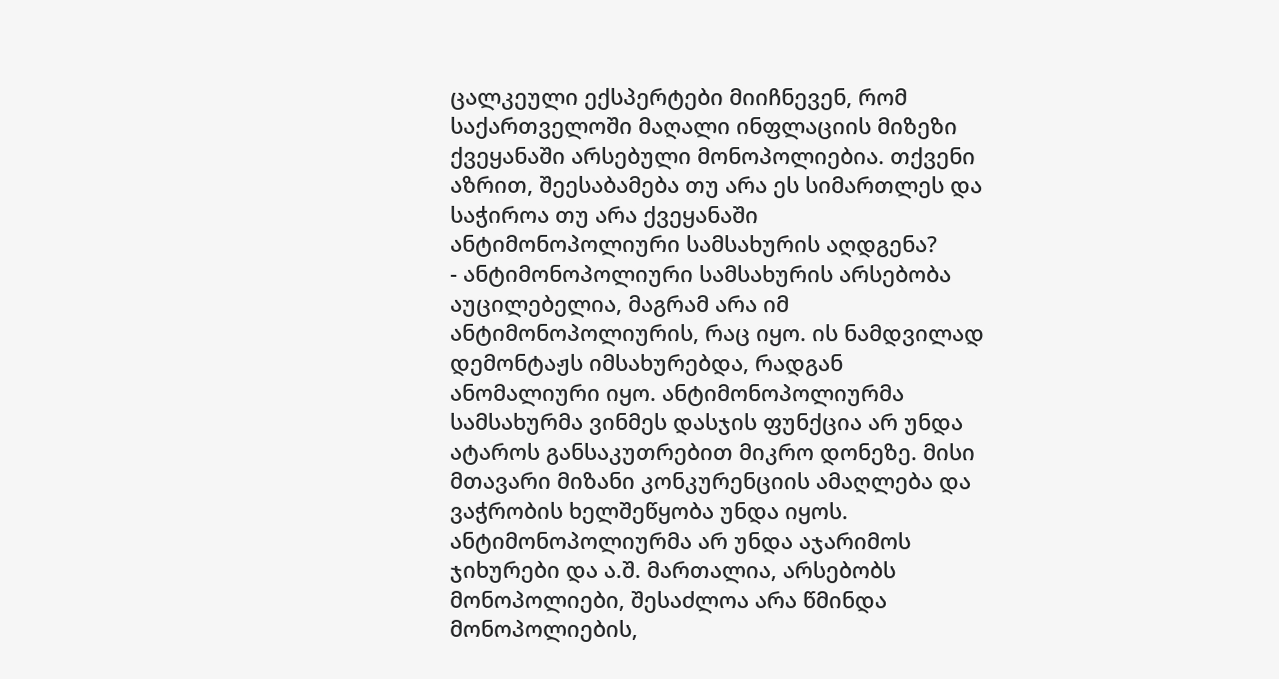ცალკეული ექსპერტები მიიჩნევენ, რომ საქართველოში მაღალი ინფლაციის მიზეზი ქვეყანაში არსებული მონოპოლიებია. თქვენი აზრით, შეესაბამება თუ არა ეს სიმართლეს და საჭიროა თუ არა ქვეყანაში ანტიმონოპოლიური სამსახურის აღდგენა?
- ანტიმონოპოლიური სამსახურის არსებობა აუცილებელია, მაგრამ არა იმ ანტიმონოპოლიურის, რაც იყო. ის ნამდვილად დემონტაჟს იმსახურებდა, რადგან ანომალიური იყო. ანტიმონოპოლიურმა სამსახურმა ვინმეს დასჯის ფუნქცია არ უნდა ატაროს განსაკუთრებით მიკრო დონეზე. მისი მთავარი მიზანი კონკურენციის ამაღლება და ვაჭრობის ხელშეწყობა უნდა იყოს. ანტიმონოპოლიურმა არ უნდა აჯარიმოს ჯიხურები და ა.შ. მართალია, არსებობს მონოპოლიები, შესაძლოა არა წმინდა მონოპოლიების,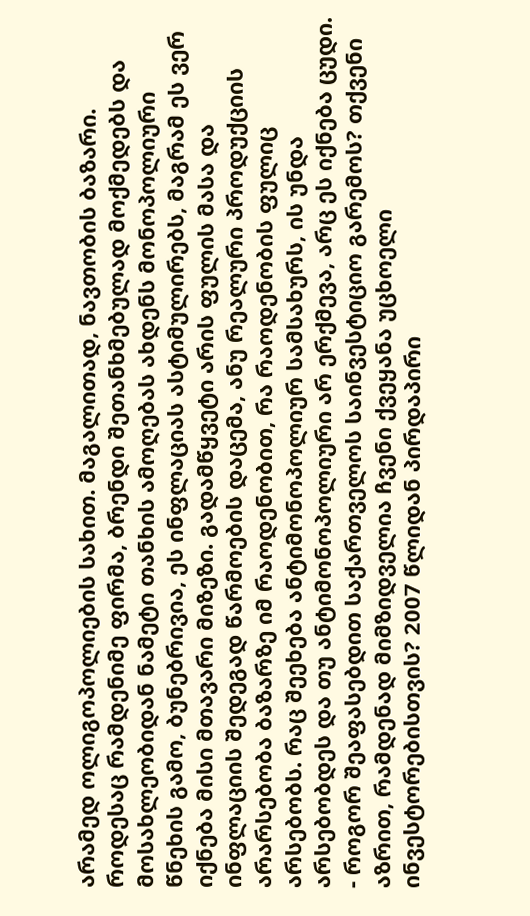არამედ ოლიგოპოლიების სახით. მაგალითად, ნავთობის ბაზარი. როდესაც რამდენიმე ფირმა, ბრენდი შეთანხმებულად მოქმედებს და მოსახლეობიდან ნამეტი თანხის ამოღებას ახდენს მონოპოლიური წნეხის გამო, ბუნებრივია, ეს ინფლაციას ასტიმულირებს, მაგრამ ეს ვერ იქნება მისი მთავარი მიზეზი. გადამწყვეტი არის ფულის მასა და ინფლაციის შედეგად წარმოების დაცემა, ანუ რეალური პროდუქციის არარსებობა ბაზარზე იმ რაოდენობით, რა რაოდენობის ფულიც არსებობს. რაც შეეხება ანტიმონოპოლიურ სამსახურს, ის უნდა არსებობდეს და თუ ანტიმონოპოლიური არ ერქმევა, არც ეს იქნება ცუდი.
- როგორ შეაფასებდით საქართველოს საინვესტიციო გარემოს? თქვენი აზრით, რამდენად მიმზიდველია ჩვენი ქვეყანა უცხოელი ინვესტორებისთვის? 2007 წლიდან პირდაპირი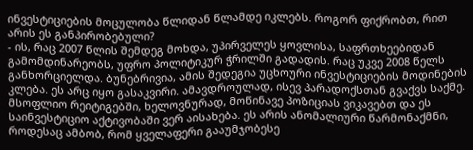ინვესტიციების მოცულობა წლიდან წლამდე იკლებს. როგორ ფიქრობთ, რით არის ეს განპირობებული?
- ის, რაც 2007 წლის შემდეგ მოხდა, უპირველეს ყოვლისა, საფრთხეებიდან გამომდინარეობს, უფრო პოლიტიკურ ჭრილში გადადის. რაც უკვე 2008 წელს განხორციელდა. ბუნებრივია, ამის შედეგია უცხოური ინვესტიციების მოდინების კლება. ეს არც იყო გასაკვირი. ამავდროულად, ისევ პარადოქსთან გვაქვს საქმე. მსოფლიო რეიტიგებში, ხელოვნურად, მოწინავე პოზიციას ვიკავებთ და ეს საინვესტიციო აქტივობაში ვერ აისახება. ეს არის ანომალიური წარმონაქმნი, როდესაც ამბობ, რომ ყველაფერი გააუმჯობესე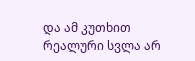და ამ კუთხით რეალური სვლა არ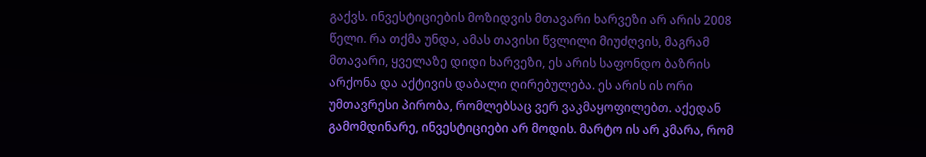გაქვს. ინვესტიციების მოზიდვის მთავარი ხარვეზი არ არის 2008 წელი. რა თქმა უნდა, ამას თავისი წვლილი მიუძღვის, მაგრამ მთავარი, ყველაზე დიდი ხარვეზი, ეს არის საფონდო ბაზრის არქონა და აქტივის დაბალი ღირებულება. ეს არის ის ორი უმთავრესი პირობა, რომლებსაც ვერ ვაკმაყოფილებთ. აქედან გამომდინარე, ინვესტიციები არ მოდის. მარტო ის არ კმარა, რომ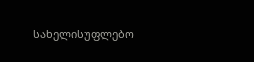სახელისუფლებო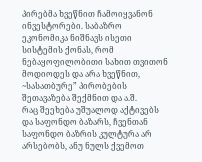პირებმა ხვეწნით ჩამოიყვანონ ინვესტორები. საბაზრო ეკონომიკა ნიშნავს ისეთი სისტემის ქონას, რომ ნებაყოფილობითი სახით თვითონ მოდიოდეს და არა ხვეწნით, ~სასათბურე” პირობების შეთავაზება შექმნით და ა.შ.
რაც შეეხება უშუალოდ აქტივებს და საფონდო ბაზარს, ჩვენთან საფონდო ბაზრის კულტურა არ არსებობს, ანუ ნულს ქვემოთ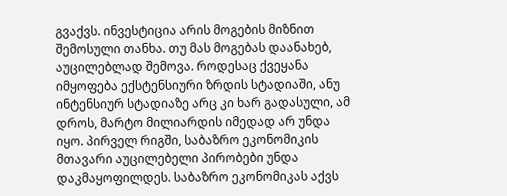გვაქვს. ინვესტიცია არის მოგების მიზნით შემოსული თანხა. თუ მას მოგებას დაანახებ, აუცილებლად შემოვა. როდესაც ქვეყანა იმყოფება ექსტენსიური ზრდის სტადიაში, ანუ ინტენსიურ სტადიაზე არც კი ხარ გადასული, ამ დროს, მარტო მილიარდის იმედად არ უნდა იყო. პირველ რიგში, საბაზრო ეკონომიკის მთავარი აუცილებელი პირობები უნდა დაკმაყოფილდეს. საბაზრო ეკონომიკას აქვს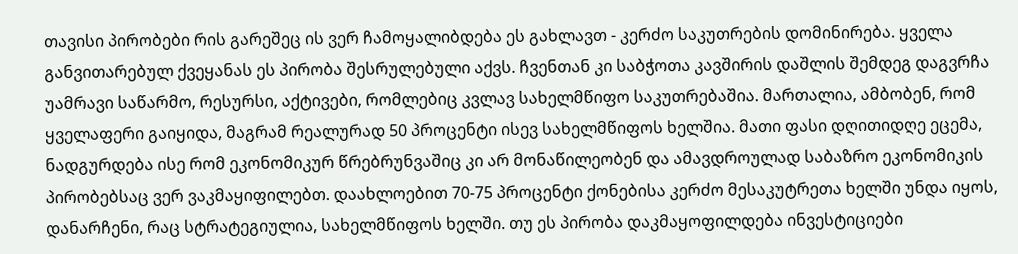თავისი პირობები რის გარეშეც ის ვერ ჩამოყალიბდება ეს გახლავთ - კერძო საკუთრების დომინირება. ყველა განვითარებულ ქვეყანას ეს პირობა შესრულებული აქვს. ჩვენთან კი საბჭოთა კავშირის დაშლის შემდეგ დაგვრჩა უამრავი საწარმო, რესურსი, აქტივები, რომლებიც კვლავ სახელმწიფო საკუთრებაშია. მართალია, ამბობენ, რომ ყველაფერი გაიყიდა, მაგრამ რეალურად 50 პროცენტი ისევ სახელმწიფოს ხელშია. მათი ფასი დღითიდღე ეცემა, ნადგურდება ისე რომ ეკონომიკურ წრებრუნვაშიც კი არ მონაწილეობენ და ამავდროულად საბაზრო ეკონომიკის პირობებსაც ვერ ვაკმაყიფილებთ. დაახლოებით 70-75 პროცენტი ქონებისა კერძო მესაკუტრეთა ხელში უნდა იყოს, დანარჩენი, რაც სტრატეგიულია, სახელმწიფოს ხელში. თუ ეს პირობა დაკმაყოფილდება ინვესტიციები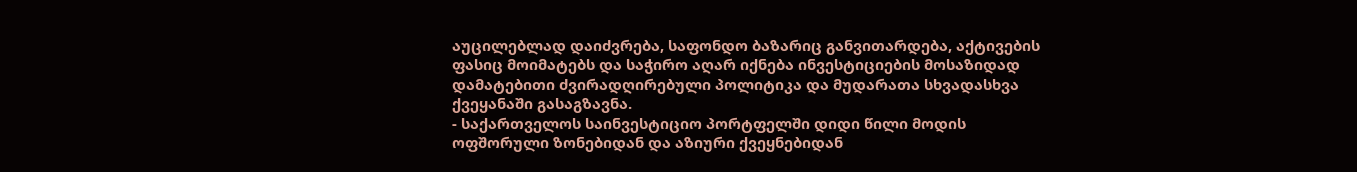აუცილებლად დაიძვრება, საფონდო ბაზარიც განვითარდება, აქტივების ფასიც მოიმატებს და საჭირო აღარ იქნება ინვესტიციების მოსაზიდად დამატებითი ძვირადღირებული პოლიტიკა და მუდარათა სხვადასხვა ქვეყანაში გასაგზავნა.
- საქართველოს საინვესტიციო პორტფელში დიდი წილი მოდის ოფშორული ზონებიდან და აზიური ქვეყნებიდან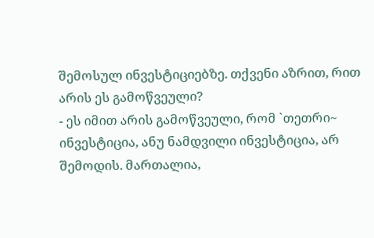შემოსულ ინვესტიციებზე. თქვენი აზრით, რით არის ეს გამოწვეული?
- ეს იმით არის გამოწვეული, რომ `თეთრი~ ინვესტიცია, ანუ ნამდვილი ინვესტიცია, არ შემოდის. მართალია,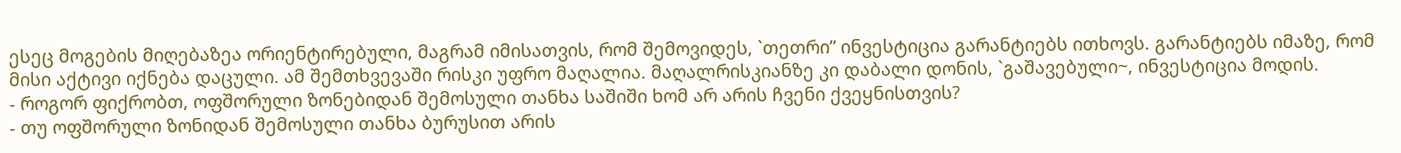ესეც მოგების მიღებაზეა ორიენტირებული, მაგრამ იმისათვის, რომ შემოვიდეს, `თეთრი” ინვესტიცია გარანტიებს ითხოვს. გარანტიებს იმაზე, რომ მისი აქტივი იქნება დაცული. ამ შემთხვევაში რისკი უფრო მაღალია. მაღალრისკიანზე კი დაბალი დონის, `გაშავებული~, ინვესტიცია მოდის.
- როგორ ფიქრობთ, ოფშორული ზონებიდან შემოსული თანხა საშიში ხომ არ არის ჩვენი ქვეყნისთვის?
- თუ ოფშორული ზონიდან შემოსული თანხა ბურუსით არის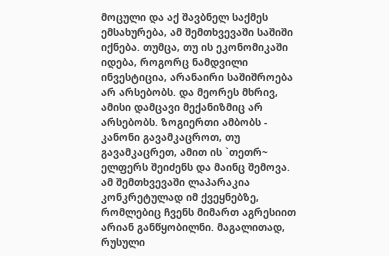მოცული და აქ შავბნელ საქმეს ემსახურება, ამ შემთხვევაში საშიში იქნება. თუმცა, თუ ის ეკონომიკაში იდება, როგორც ნამდვილი ინვესტიცია, არანაირი საშიშროება არ არსებობს. და მეორეს მხრივ, ამისი დამცავი მექანიზმიც არ არსებობს. ზოგიერთი ამბობს - კანონი გავამკაცროთ, თუ გავამკაცრეთ, ამით ის `თეთრ~ ელფერს შეიძენს და მაინც შემოვა. ამ შემთხვევაში ლაპარაკია კონკრეტულად იმ ქვეყნებზე, რომლებიც ჩვენს მიმართ აგრესიით არიან განწყობილნი. მაგალითად, რუსული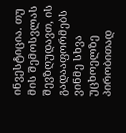ინვესტიცია. თუ მის შემოსვლას შევზღუდავთ, ის გადააფორმებს ვინმე სხვა უცხოელზე პირობითად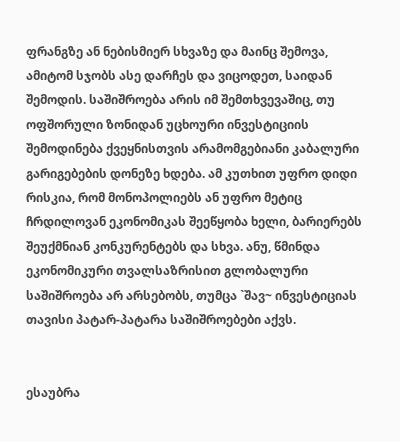ფრანგზე ან ნებისმიერ სხვაზე და მაინც შემოვა, ამიტომ სჯობს ასე დარჩეს და ვიცოდეთ, საიდან შემოდის. საშიშროება არის იმ შემთხვევაშიც, თუ ოფშორული ზონიდან უცხოური ინვესტიციის შემოდინება ქვეყნისთვის არამომგებიანი კაბალური გარიგებების დონეზე ხდება. ამ კუთხით უფრო დიდი რისკია, რომ მონოპოლიებს ან უფრო მეტიც ჩრდილოვან ეკონომიკას შეეწყობა ხელი, ბარიერებს შეუქმნიან კონკურენტებს და სხვა. ანუ, წმინდა ეკონომიკური თვალსაზრისით გლობალური საშიშროება არ არსებობს, თუმცა `შავ~ ინვესტიციას თავისი პატარ-პატარა საშიშროებები აქვს.


ესაუბრა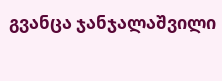გვანცა ჯანჯალაშვილი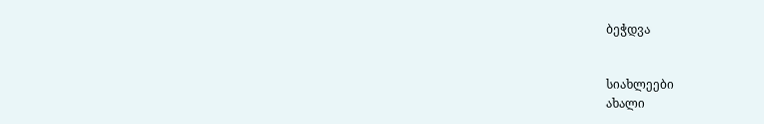ბეჭდვა


სიახლეები
ახალი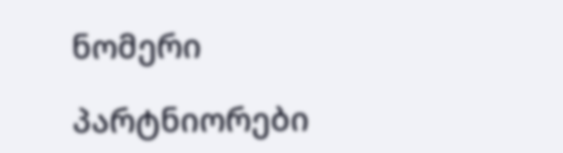ნომერი

პარტნიორები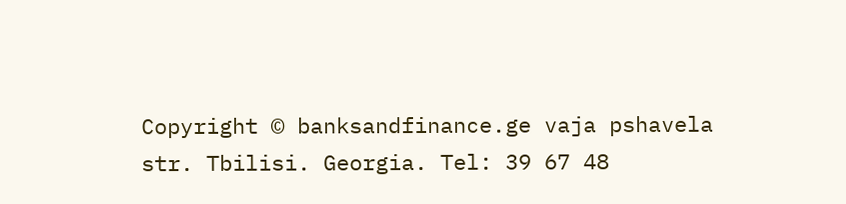Copyright © banksandfinance.ge vaja pshavela str. Tbilisi. Georgia. Tel: 39 67 48